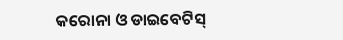କରୋନା ଓ ଡାଇବେଟିସ୍‌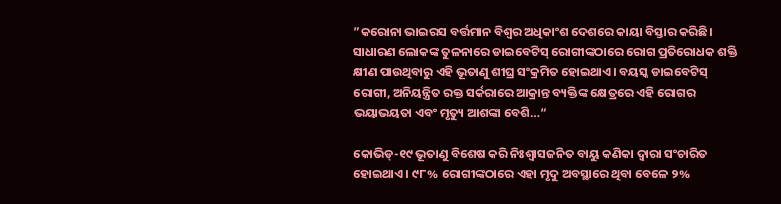”କରୋନା ଭାଇରସ ବର୍ତ୍ତମାନ ବିଶ୍ୱର ଅଧିକାଂଶ ଦେଶରେ କାୟା ବିସ୍ତାର କରିଛି। ସାଧାରଣ ଲୋକଙ୍କ ତୁଳନାରେ ଡାଇବେଟିସ୍‌ ରୋଗୀଙ୍କଠାରେ ରୋଗ ପ୍ରତିରୋଧକ ଶକ୍ତି କ୍ଷୀଣ ପାଉଥିବାରୁ ଏହି ଭୂତାଣୁ ଶୀଘ୍ର ସଂକ୍ରମିତ ହୋଇଥାଏ। ବୟସ୍କ ଡାଇବେଟିସ୍‌ ରୋଗୀ, ଅନିୟନ୍ତ୍ରିତ ରକ୍ତ ସର୍କରାରେ ଆକ୍ରାନ୍ତ ବ୍ୟକ୍ତିଙ୍କ କ୍ଷେତ୍ରରେ ଏହି ରୋଗର ଭୟାଭୟତା ଏବଂ ମୃତ୍ୟୁ ଆଶଙ୍କା ବେଶି…“

କୋଭିଡ୍‌-୧୯ ଭୂତାଣୁ ବିଶେଷ କରି ନିଃଶ୍ୱାସଜନିତ ବାୟୁ କଣିକା ଦ୍ୱାରା ସଂଚାରିତ ହୋଇଥାଏ। ୯୮% ରୋଗୀଙ୍କଠାରେ ଏହା ମୃଦୁ ଅବସ୍ଥାରେ ଥିବା ବେଳେ ୨%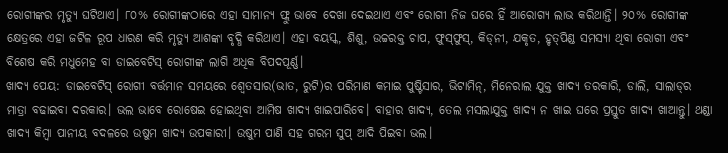ରୋଗୀଙ୍କର ମୃତ୍ୟୁ ଘଟିଥାଏ। ୮୦% ରୋଗୀଙ୍କଠାରେ ଏହା ସାମାନ୍ୟ ଫ୍ଲୁ ଭାବେ ଦେଖା ଦେଇଥାଏ ଏବଂ ରୋଗୀ ନିଜ ଘରେ ହିଁ ଆରୋଗ୍ୟ ଲାଭ କରିଥାନ୍ତି। ୨୦% ରୋଗୀଙ୍କ କ୍ଷେତ୍ରରେ ଏହା ଜଟିଳ ରୂପ ଧାରଣ କରି ମୃତ୍ୟୁ ଆଶଙ୍କା ବୃଦ୍ଧି କରିଥାଏ। ଏହା ବୟସ୍କ, ଶିଶୁ, ଉଚ୍ଚରକ୍ତ ଚାପ, ଫୁସ୍‌ଫୁସ୍‌, କିଡ୍‌ନୀ, ଯକୃତ, ହୃତ୍‌ପିଣ୍ଡ ସମସ୍ୟା ଥିବା ରୋଗୀ ଏବଂ ବିଶେଷ କରି ମଧୁମେହ ବା ଡାଇବେଟିସ୍‌ ରୋଗୀଙ୍କ ଲାଗି ଅଧିକ ବିପଦପୂର୍ଣ୍ଣ।
ଖାଦ୍ୟ ପେୟ: ଡାଇବେଟିସ୍‌ ରୋଗୀ ବର୍ତ୍ତମାନ ସମୟରେ ଶ୍ୱେତସାର(ଭାତ, ରୁଟି)ର ପରିମାଣ କମାଇ ପୁଷ୍ଟିସାର, ଭିଟାମିନ୍‌, ମିନେରାଲ ଯୁକ୍ତ ଖାଦ୍ୟ ତରକାରି, ଡାଲି, ସାଲାଡ୍‌ର ମାତ୍ରା ବଢାଇବା ଦରକାର। ଭଲ ଭାବେ ରୋଷେଇ ହୋଇଥିବା ଆମିଷ ଖାଦ୍ୟ ଖାଇପାରିବେ। ବାହାର ଖାଦ୍ୟ, ତେଲ ମସଲାଯୁକ୍ତ ଖାଦ୍ୟ ନ ଖାଇ ଘରେ ପ୍ରସ୍ତୁତ ଖାଦ୍ୟ ଖାଆନ୍ତୁ। ଥଣ୍ଡା ଖାଦ୍ୟ କିମ୍ବା ପାନୀୟ ବଦଳରେ ଉଷୁମ ଖାଦ୍ୟ ଉପକାରୀ। ଉଷୁମ ପାଣି ସହ ଗରମ ସୁପ୍‌ ଆଦି ପିଇବା ଭଲ।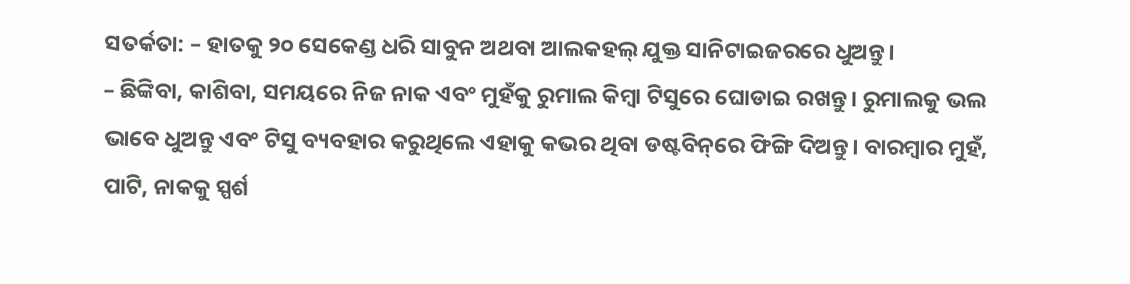ସତର୍କତା: – ହାତକୁ ୨୦ ସେକେଣ୍ଡ ଧରି ସାବୁନ ଅଥବା ଆଲକହଲ୍‌ ଯୁକ୍ତ ସାନିଟାଇଜରରେ ଧୁଅନ୍ତୁ।
– ଛିଙ୍କିବା, କାଶିବା, ସମୟରେ ନିଜ ନାକ ଏବଂ ମୁହଁକୁ ରୁମାଲ କିମ୍ବା ଟିସୁରେ ଘୋଡାଇ ରଖନ୍ତୁ। ରୁମାଲକୁ ଭଲ ଭାବେ ଧୁଅନ୍ତୁ ଏବଂ ଟିସୁ ବ୍ୟବହାର କରୁଥିଲେ ଏହାକୁ କଭର ଥିବା ଡଷ୍ଟବିନ୍‌ରେ ଫିଙ୍ଗି ଦିଅନ୍ତୁ। ବାରମ୍ବାର ମୁହଁ, ପାଟି, ନାକକୁ ସ୍ପର୍ଶ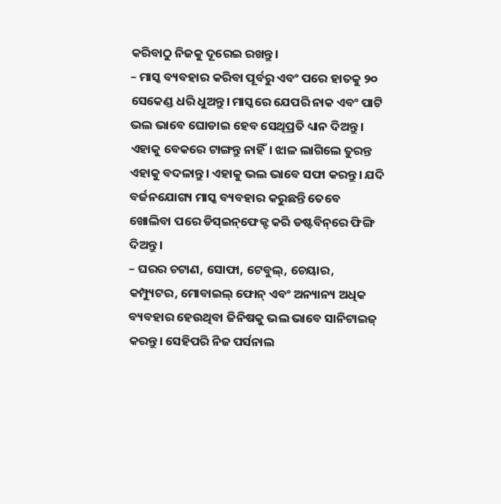କରିବାଠୁ ନିଜକୁ ଦୂରେଇ ରଖନ୍ତୁ।
– ମାସ୍କ ବ୍ୟବହାର କରିବା ପୂର୍ବରୁ ଏବଂ ପରେ ହାତକୁ ୨୦ ସେକେଣ୍ଡ ଧରି ଧୁଅନ୍ତୁ। ମାସ୍କରେ ଯେପରି ନାକ ଏବଂ ପାଟି ଭଲ ଭାବେ ଘୋଡାଇ ହେବ ସେଥିପ୍ରତି ଧ୍ୟାନ ଦିଅନ୍ତୁ। ଏହାକୁ ବେକରେ ଟାଙ୍ଗନ୍ତୁ ନାହିଁ। ଝାଳ ଲାଗିଲେ ତୁରନ୍ତ ଏହାକୁ ବଦଳାନ୍ତୁ। ଏହାକୁ ଭଲ ଭାବେ ସଫା କରନ୍ତୁ। ଯଦି ବର୍ଜନଯୋଗ୍ୟ ମାସ୍କ ବ୍ୟବହାର କରୁଛନ୍ତି ତେବେ ଖୋଲିବା ପରେ ଡିସ୍‌ଇନ୍‌ଫେକ୍ଟ କରି ଡଷ୍ଟବିନ୍‌ରେ ଫିଙ୍ଗି ଦିଅନ୍ତୁ।
– ଘରର ଚଟାଣ, ସୋଫା, ଟେବୁଲ୍‌, ଚେୟାର, କମ୍ପ୍ୟୁଟର, ମୋବାଇଲ୍‌ ଫୋନ୍‌ ଏବଂ ଅନ୍ୟାନ୍ୟ ଅଧିକ ବ୍ୟବହାର ହେଉଥିବା ଜିନିଷକୁ ଭଲ ଭାବେ ସାନିଟାଇଜ୍‌ କରନ୍ତୁ। ସେହିପରି ନିଜ ପର୍ସନାଲ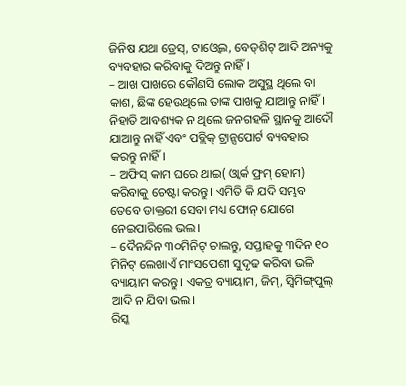ଜିନିଷ ଯଥା ଡ୍ରେସ୍‌, ଟାଓ୍ବେଲ, ବେଡ୍‌ଶିଟ୍‌ ଆଦି ଅନ୍ୟକୁ ବ୍ୟବହାର କରିବାକୁ ଦିଅନ୍ତୁ ନାହିଁ।
– ଆଖ ପାଖରେ କୌଣସି ଲୋକ ଅସୁସ୍ଥ ଥିଲେ ବା କାଶ, ଛିଙ୍କ ହେଉଥିଲେ ତାଙ୍କ ପାଖକୁ ଯାଆନ୍ତୁ ନାହିଁ। ନିହାତି ଆବଶ୍ୟକ ନ ଥିଲେ ଜନଗହଳି ସ୍ଥାନକୁ ଆଦୌ ଯାଆନ୍ତୁ ନାହିଁ ଏବଂ ପବ୍ଲିକ୍‌ ଟ୍ରାନ୍ସପୋର୍ଟ ବ୍ୟବହାର କରନ୍ତୁ ନାହିଁ।
– ଅଫିସ୍‌ କାମ ଘରେ ଥାଇ( ଓ୍ବାର୍କ ଫ୍ରମ୍‌ ହୋମ) କରିବାକୁ ଚେଷ୍ଟା କରନ୍ତୁ। ଏମିତି କି ଯଦି ସମ୍ଭବ ତେବେ ଡାକ୍ତରୀ ସେବା ମଧ୍ୟ ଫୋନ୍‌ ଯୋଗେ ନେଇପାରିଲେ ଭଲ।
– ଦୈନନ୍ଦିନ ୩୦ମିନିଟ୍‌ ଚାଲନ୍ତୁ, ସପ୍ତାହକୁ ୩ଦିନ ୧୦ ମିନିଟ୍‌ ଲେଖାଏଁ ମାଂସପେଶୀ ସୁଦୃଢ କରିବା ଭଳି ବ୍ୟାୟାମ କରନ୍ତୁ। ଏକତ୍ର ବ୍ୟାୟାମ, ଜିମ୍‌, ସ୍ବିମିଙ୍ଗ୍‌ପୁଲ୍‌ ଆଦି ନ ଯିବା ଭଲ।
ରିସ୍କ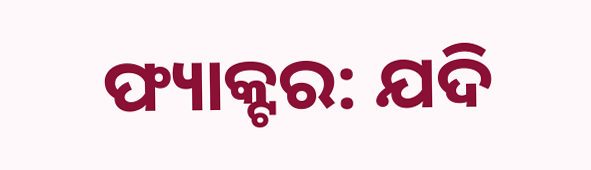ଫ୍ୟାକ୍ଟର: ଯଦି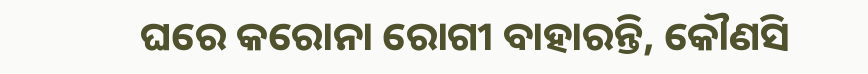ଘରେ କରୋନା ରୋଗୀ ବାହାରନ୍ତି, କୌଣସି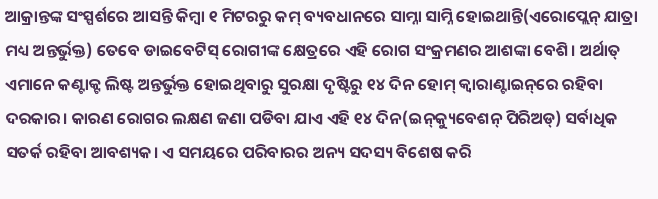ଆକ୍ରାନ୍ତଙ୍କ ସଂସ୍ପର୍ଶରେ ଆସନ୍ତି କିମ୍ବା ୧ ମିଟରରୁ କମ୍‌ ବ୍ୟବଧାନରେ ସାମ୍ନା ସାମ୍ନି ହୋଇଥାନ୍ତି(ଏରୋପ୍ଲେନ୍‌ ଯାତ୍ରା ମଧ୍ୟ ଅନ୍ତର୍ଭୁକ୍ତ) ତେବେ ଡାଇବେଟିସ୍‌ ରୋଗୀଙ୍କ କ୍ଷେତ୍ରରେ ଏହି ରୋଗ ସଂକ୍ରମଣର ଆଶଙ୍କା ବେଶି। ଅର୍ଥାତ୍‌ ଏମାନେ କଣ୍ଟାକ୍ଟ ଲିଷ୍ଟ ଅନ୍ତର୍ଭୁକ୍ତ ହୋଇଥିବାରୁ ସୁରକ୍ଷା ଦୃଷ୍ଟିରୁ ୧୪ ଦିନ ହୋମ୍‌ କ୍ୱାରାଣ୍ଟାଇନ୍‌ରେ ରହିବା ଦରକାର। କାରଣ ରୋଗର ଲକ୍ଷଣ ଜଣା ପଡିବା ଯାଏ ଏହି ୧୪ ଦିନ(ଇନ୍‌କ୍ୟୁବେଶନ୍‌ ପିରିଅଡ୍‌) ସର୍ବାଧିକ ସତର୍କ ରହିବା ଆବଶ୍ୟକ। ଏ ସମୟରେ ପରିବାରର ଅନ୍ୟ ସଦସ୍ୟ ବିଶେଷ କରି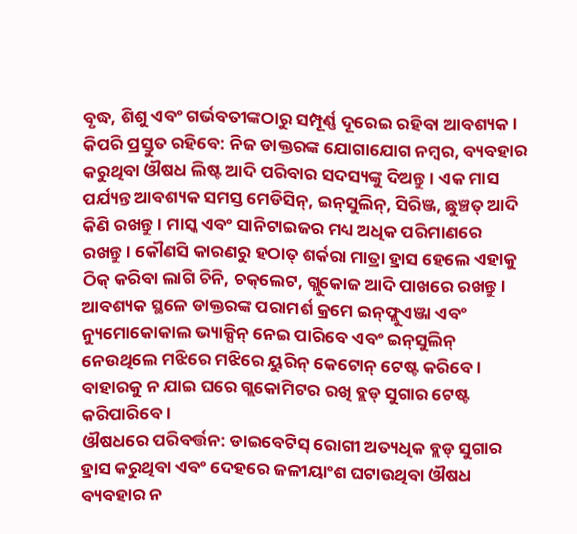ବୃଦ୍ଧ, ଶିଶୁ ଏବଂ ଗର୍ଭବତୀଙ୍କଠାରୁ ସମ୍ପୂର୍ଣ୍ଣ ଦୂରେଇ ରହିବା ଆବଶ୍ୟକ।
କିପରି ପ୍ରସ୍ତୁତ ରହିବେ: ନିଜ ଡାକ୍ତରଙ୍କ ଯୋଗାଯୋଗ ନମ୍ବର, ବ୍ୟବହାର କରୁଥିବା ଔଷଧ ଲିଷ୍ଟ ଆଦି ପରିବାର ସଦସ୍ୟଙ୍କୁ ଦିଅନ୍ତୁ। ଏକ ମାସ ପର୍ଯ୍ୟନ୍ତ ଆବଶ୍ୟକ ସମସ୍ତ ମେଡିସିନ୍‌, ଇନ୍‌ସୁଲିନ୍‌, ସିରିଞ୍ଜ, ଛୁଞ୍ଚତ୍ ଆଦି କିଣି ରଖନ୍ତୁ। ମାସ୍କ ଏବଂ ସାନିଟାଇଜର ମଧ୍ୟ ଅଧିକ ପରିମାଣରେ ରଖନ୍ତୁ। କୌଣସି କାରଣରୁ ହଠାତ୍‌ ଶର୍କରା ମାତ୍ରା ହ୍ରାସ ହେଲେ ଏହାକୁ ଠିକ୍‌ କରିବା ଲାଗି ଚିନି, ଚକ୍‌ଲେଟ, ଗ୍ଲୁକୋଜ ଆଦି ପାଖରେ ରଖନ୍ତୁ। ଆବଶ୍ୟକ ସ୍ଥଳେ ଡାକ୍ତରଙ୍କ ପରାମର୍ଶ କ୍ରମେ ଇନ୍‌ଫ୍ଲୁଏଞ୍ଜା ଏବଂ ନ୍ୟୁମୋକୋକାଲ ଭ୍ୟାକ୍ସିନ୍‌ ନେଇ ପାରିବେ ଏବଂ ଇନ୍‌ସୁଲିନ୍‌ ନେଉଥିଲେ ମଝିରେ ମଝିରେ ୟୁରିନ୍‌ କେଟୋନ୍‌ ଟେଷ୍ଟ କରିବେ। ବାହାରକୁ ନ ଯାଇ ଘରେ ଗ୍ଲକୋମିଟର ରଖି ବ୍ଲଡ୍‌ ସୁଗାର ଟେଷ୍ଟ କରିପାରିବେ।
ଔଷଧରେ ପରିବର୍ତ୍ତନ: ଡାଇବେଟିସ୍‌ ରୋଗୀ ଅତ୍ୟଧିକ ବ୍ଲଡ୍‌ ସୁଗାର ହ୍ରାସ କରୁଥିବା ଏବଂ ଦେହରେ ଜଳୀୟାଂଶ ଘଟାଉଥିବା ଔଷଧ ବ୍ୟବହାର ନ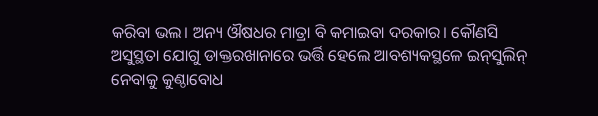କରିବା ଭଲ। ଅନ୍ୟ ଔଷଧର ମାତ୍ରା ବି କମାଇବା ଦରକାର। କୌଣସି ଅସୁସ୍ଥତା ଯୋଗୁ ଡାକ୍ତରଖାନାରେ ଭର୍ତ୍ତି ହେଲେ ଆବଶ୍ୟକସ୍ଥଳେ ଇନ୍‌ସୁଲିନ୍‌ ନେବାକୁ କୁଣ୍ଠାବୋଧ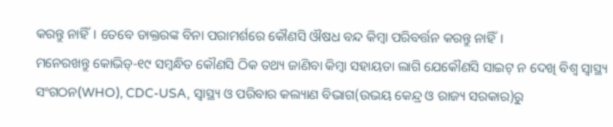କରନ୍ତୁ ନାହିଁ। ତେବେ ଡାକ୍ତରଙ୍କ ବିନା ପରାମର୍ଶରେ କୌଣସି ଔଷଧ ବନ୍ଦ କିମ୍ବା ପରିବର୍ତ୍ତନ କରନ୍ତୁ ନାହିଁ।
ମନେରଖନ୍ତୁ କୋଭିଡ୍‌-୧୯ ସମ୍ବନ୍ଧିତ କୌଣସି ଠିକ ତଥ୍ୟ ଜାଣିବା କିମ୍ବା ସହାୟତା ଲାଗି ଯେକୌଣସି ସାଇଟ୍‌ ନ ଦେଖି ବିଶ୍ୱ ସ୍ବାସ୍ଥ୍ୟ ସଂଗଠନ(WHO), CDC-USA, ସ୍ବାସ୍ଥ୍ୟ ଓ ପରିବାର କଲ୍ୟାଣ ବିଭାଗ(ଉଭୟ କେନ୍ଦ୍ର ଓ ରାଜ୍ୟ ସରକାର)ରୁ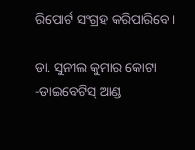ରିପୋର୍ଟ ସଂଗ୍ରହ କରିପାରିବେ।

ଡା. ସୁନୀଲ କୁମାର କୋଟା
-ଡାଇବେଟିସ୍‌ ଆଣ୍ଡ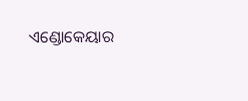ଏଣ୍ଡୋକେୟାର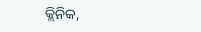କ୍ଲିନିକ,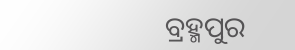ବ୍ରହ୍ମପୁର